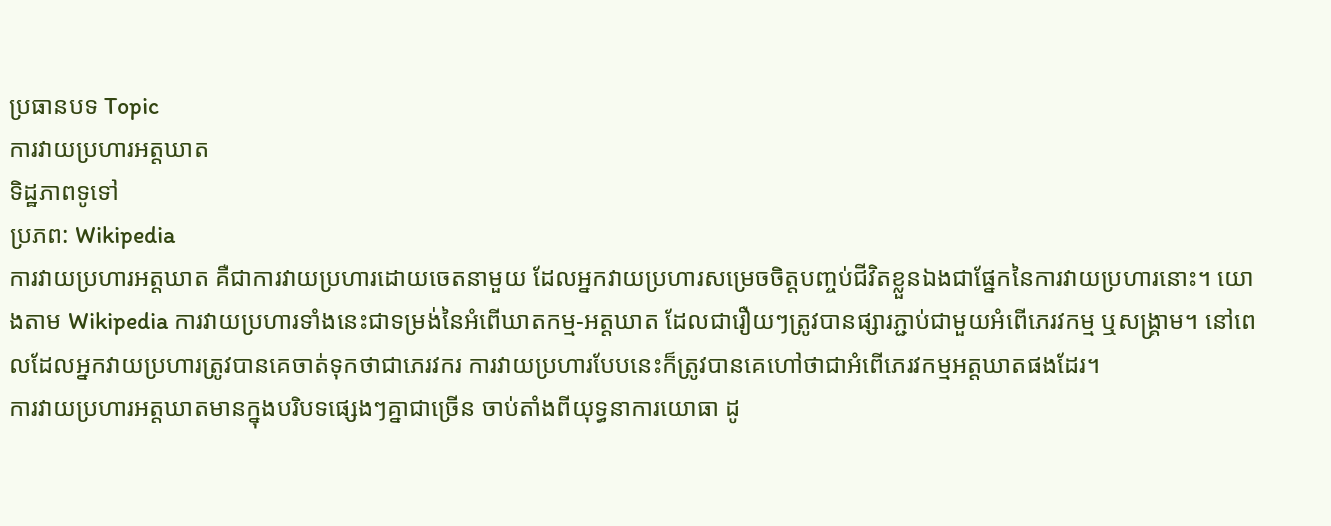ប្រធានបទ Topic
ការវាយប្រហារអត្តឃាត
ទិដ្ឋភាពទូទៅ
ប្រភព: Wikipedia
ការវាយប្រហារអត្តឃាត គឺជាការវាយប្រហារដោយចេតនាមួយ ដែលអ្នកវាយប្រហារសម្រេចចិត្តបញ្ចប់ជីវិតខ្លួនឯងជាផ្នែកនៃការវាយប្រហារនោះ។ យោងតាម Wikipedia ការវាយប្រហារទាំងនេះជាទម្រង់នៃអំពើឃាតកម្ម-អត្តឃាត ដែលជារឿយៗត្រូវបានផ្សារភ្ជាប់ជាមួយអំពើភេរវកម្ម ឬសង្គ្រាម។ នៅពេលដែលអ្នកវាយប្រហារត្រូវបានគេចាត់ទុកថាជាភេរវករ ការវាយប្រហារបែបនេះក៏ត្រូវបានគេហៅថាជាអំពើភេរវកម្មអត្តឃាតផងដែរ។
ការវាយប្រហារអត្តឃាតមានក្នុងបរិបទផ្សេងៗគ្នាជាច្រើន ចាប់តាំងពីយុទ្ធនាការយោធា ដូ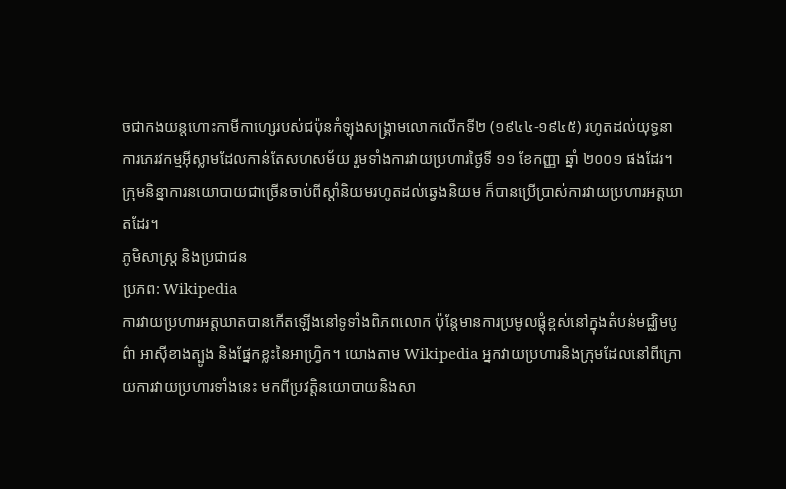ចជាកងយន្តហោះកាមីកាហ្សេរបស់ជប៉ុនកំឡុងសង្គ្រាមលោកលើកទី២ (១៩៤៤-១៩៤៥) រហូតដល់យុទ្ធនាការភេរវកម្មអ៊ីស្លាមដែលកាន់តែសហសម័យ រួមទាំងការវាយប្រហារថ្ងៃទី ១១ ខែកញ្ញា ឆ្នាំ ២០០១ ផងដែរ។ ក្រុមនិន្នាការនយោបាយជាច្រើនចាប់ពីស្តាំនិយមរហូតដល់ឆ្វេងនិយម ក៏បានប្រើប្រាស់ការវាយប្រហារអត្តឃាតដែរ។
ភូមិសាស្ត្រ និងប្រជាជន
ប្រភព: Wikipedia
ការវាយប្រហារអត្តឃាតបានកើតឡើងនៅទូទាំងពិភពលោក ប៉ុន្តែមានការប្រមូលផ្តុំខ្ពស់នៅក្នុងតំបន់មជ្ឈិមបូព៌ា អាស៊ីខាងត្បូង និងផ្នែកខ្លះនៃអាហ្វ្រិក។ យោងតាម Wikipedia អ្នកវាយប្រហារនិងក្រុមដែលនៅពីក្រោយការវាយប្រហារទាំងនេះ មកពីប្រវត្តិនយោបាយនិងសា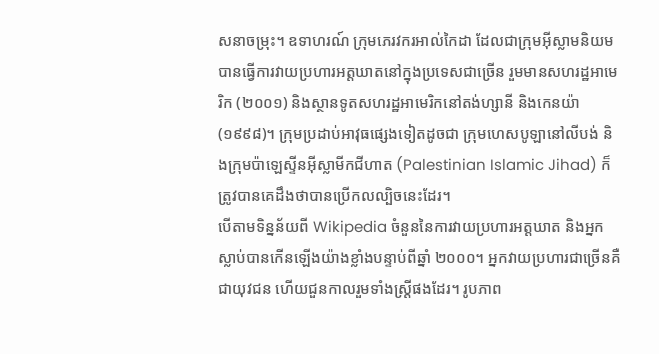សនាចម្រុះ។ ឧទាហរណ៍ ក្រុមភេរវករអាល់កៃដា ដែលជាក្រុមអ៊ីស្លាមនិយម បានធ្វើការវាយប្រហារអត្តឃាតនៅក្នុងប្រទេសជាច្រើន រួមមានសហរដ្ឋអាមេរិក (២០០១) និងស្ថានទូតសហរដ្ឋអាមេរិកនៅតង់ហ្សានី និងកេនយ៉ា (១៩៩៨)។ ក្រុមប្រដាប់អាវុធផ្សេងទៀតដូចជា ក្រុមហេសបូឡានៅលីបង់ និងក្រុមប៉ាឡេស្ទីនអ៊ីស្លាមីកជីហាត (Palestinian Islamic Jihad) ក៏ត្រូវបានគេដឹងថាបានប្រើកលល្បិចនេះដែរ។
បើតាមទិន្នន័យពី Wikipedia ចំនួននៃការវាយប្រហារអត្តឃាត និងអ្នកស្លាប់បានកើនឡើងយ៉ាងខ្លាំងបន្ទាប់ពីឆ្នាំ ២០០០។ អ្នកវាយប្រហារជាច្រើនគឺជាយុវជន ហើយជួនកាលរួមទាំងស្ត្រីផងដែរ។ រូបភាព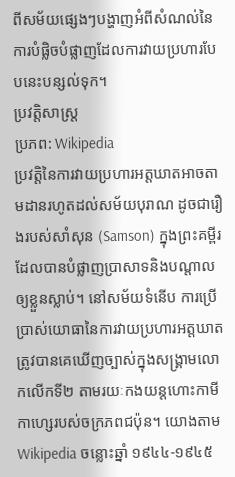ពីសម័យផ្សេងៗបង្ហាញអំពីសំណល់នៃការបំផ្លិចបំផ្លាញដែលការវាយប្រហារបែបនេះបន្សល់ទុក។
ប្រវត្តិសាស្ត្រ
ប្រភព: Wikipedia
ប្រវត្តិនៃការវាយប្រហារអត្តឃាតអាចតាមដានរហូតដល់សម័យបុរាណ ដូចជារឿងរបស់សាំសុន (Samson) ក្នុងព្រះគម្ពីរ ដែលបានបំផ្លាញប្រាសាទនិងបណ្តាលឲ្យខ្លួនស្លាប់។ នៅសម័យទំនើប ការប្រើប្រាស់យោធានៃការវាយប្រហារអត្តឃាតត្រូវបានគេឃើញច្បាស់ក្នុងសង្គ្រាមលោកលើកទី២ តាមរយៈកងយន្តហោះកាមីកាហ្សេរបស់ចក្រភពជប៉ុន។ យោងតាម Wikipedia ចន្លោះឆ្នាំ ១៩៤៤-១៩៤៥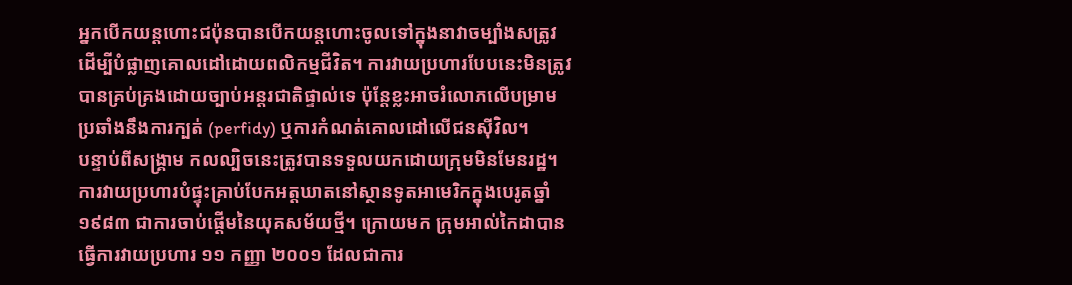អ្នកបើកយន្តហោះជប៉ុនបានបើកយន្តហោះចូលទៅក្នុងនាវាចម្បាំងសត្រូវដើម្បីបំផ្លាញគោលដៅដោយពលិកម្មជីវិត។ ការវាយប្រហារបែបនេះមិនត្រូវបានគ្រប់គ្រងដោយច្បាប់អន្តរជាតិផ្ទាល់ទេ ប៉ុន្តែខ្លះអាចរំលោភលើបម្រាមប្រឆាំងនឹងការក្បត់ (perfidy) ឬការកំណត់គោលដៅលើជនស៊ីវិល។
បន្ទាប់ពីសង្គ្រាម កលល្បិចនេះត្រូវបានទទួលយកដោយក្រុមមិនមែនរដ្ឋ។ ការវាយប្រហារបំផ្ទុះគ្រាប់បែកអត្តឃាតនៅស្ថានទូតអាមេរិកក្នុងបេរូតឆ្នាំ ១៩៨៣ ជាការចាប់ផ្តើមនៃយុគសម័យថ្មី។ ក្រោយមក ក្រុមអាល់កៃដាបានធ្វើការវាយប្រហារ ១១ កញ្ញា ២០០១ ដែលជាការ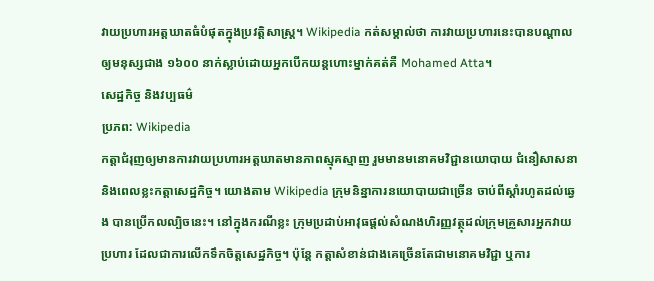វាយប្រហារអត្តឃាតធំបំផុតក្នុងប្រវត្តិសាស្ត្រ។ Wikipedia កត់សម្គាល់ថា ការវាយប្រហារនេះបានបណ្តាលឲ្យមនុស្សជាង ១៦០០ នាក់ស្លាប់ដោយអ្នកបើកយន្តហោះម្នាក់គត់គឺ Mohamed Atta។
សេដ្ឋកិច្ច និងវប្បធម៌
ប្រភព: Wikipedia
កត្តាជំរុញឲ្យមានការវាយប្រហារអត្តឃាតមានភាពស្មុគស្មាញ រួមមានមនោគមវិជ្ជានយោបាយ ជំនឿសាសនា និងពេលខ្លះកត្តាសេដ្ឋកិច្ច។ យោងតាម Wikipedia ក្រុមនិន្នាការនយោបាយជាច្រើន ចាប់ពីស្តាំរហូតដល់ឆ្វេង បានប្រើកលល្បិចនេះ។ នៅក្នុងករណីខ្លះ ក្រុមប្រដាប់អាវុធផ្តល់សំណងហិរញ្ញវត្ថុដល់ក្រុមគ្រួសារអ្នកវាយប្រហារ ដែលជាការលើកទឹកចិត្តសេដ្ឋកិច្ច។ ប៉ុន្តែ កត្តាសំខាន់ជាងគេច្រើនតែជាមនោគមវិជ្ជា ឬការ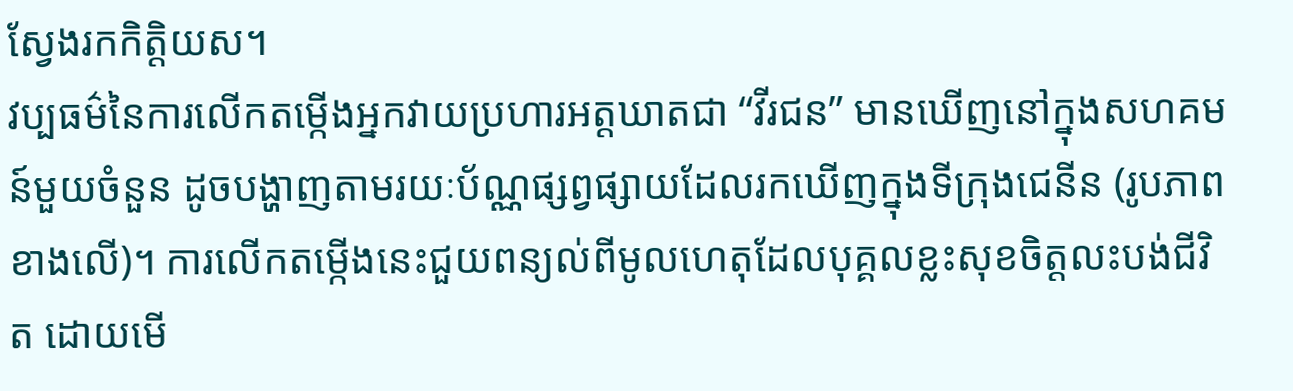ស្វែងរកកិត្តិយស។
វប្បធម៌នៃការលើកតម្កើងអ្នកវាយប្រហារអត្តឃាតជា “វីរជន” មានឃើញនៅក្នុងសហគមន៍មួយចំនួន ដូចបង្ហាញតាមរយៈប័ណ្ណផ្សព្វផ្សាយដែលរកឃើញក្នុងទីក្រុងជេនីន (រូបភាពខាងលើ)។ ការលើកតម្កើងនេះជួយពន្យល់ពីមូលហេតុដែលបុគ្គលខ្លះសុខចិត្តលះបង់ជីវិត ដោយមើ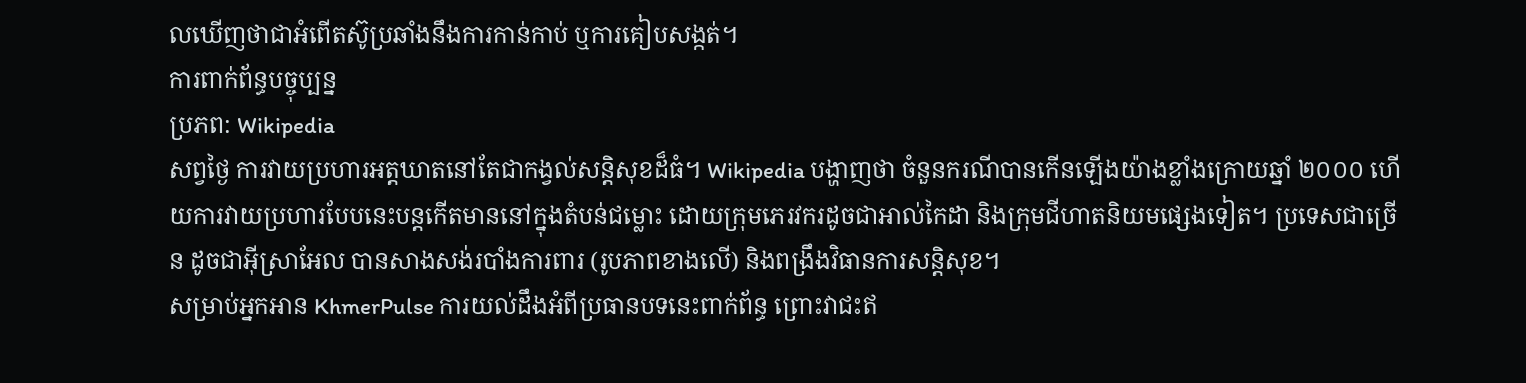លឃើញថាជាអំពើតស៊ូប្រឆាំងនឹងការកាន់កាប់ ឬការគៀបសង្កត់។
ការពាក់ព័ន្ធបច្ចុប្បន្ន
ប្រភព: Wikipedia
សព្វថ្ងៃ ការវាយប្រហារអត្តឃាតនៅតែជាកង្វល់សន្តិសុខដ៏ធំ។ Wikipedia បង្ហាញថា ចំនួនករណីបានកើនឡើងយ៉ាងខ្លាំងក្រោយឆ្នាំ ២០០០ ហើយការវាយប្រហារបែបនេះបន្តកើតមាននៅក្នុងតំបន់ជម្លោះ ដោយក្រុមភេរវករដូចជាអាល់កៃដា និងក្រុមជីហាតនិយមផ្សេងទៀត។ ប្រទេសជាច្រើន ដូចជាអ៊ីស្រាអែល បានសាងសង់របាំងការពារ (រូបភាពខាងលើ) និងពង្រឹងវិធានការសន្តិសុខ។
សម្រាប់អ្នកអាន KhmerPulse ការយល់ដឹងអំពីប្រធានបទនេះពាក់ព័ន្ធ ព្រោះវាជះឥ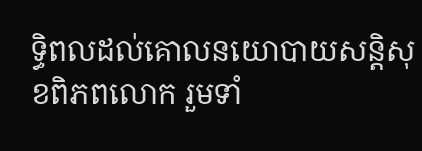ទ្ធិពលដល់គោលនយោបាយសន្តិសុខពិភពលោក រួមទាំ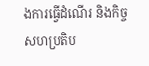ងការធ្វើដំណើរ និងកិច្ចសហប្រតិប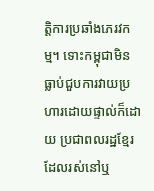ត្តិការប្រឆាំងភេរវកម្ម។ ទោះកម្ពុជាមិនធ្លាប់ជួបការវាយប្រហារដោយផ្ទាល់ក៏ដោយ ប្រជាពលរដ្ឋខ្មែរដែលរស់នៅឬ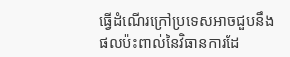ធ្វើដំណើរក្រៅប្រទេសអាចជួបនឹងផលប៉ះពាល់នៃវិធានការដែ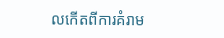លកើតពីការគំរាម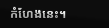កំហែងនេះ។